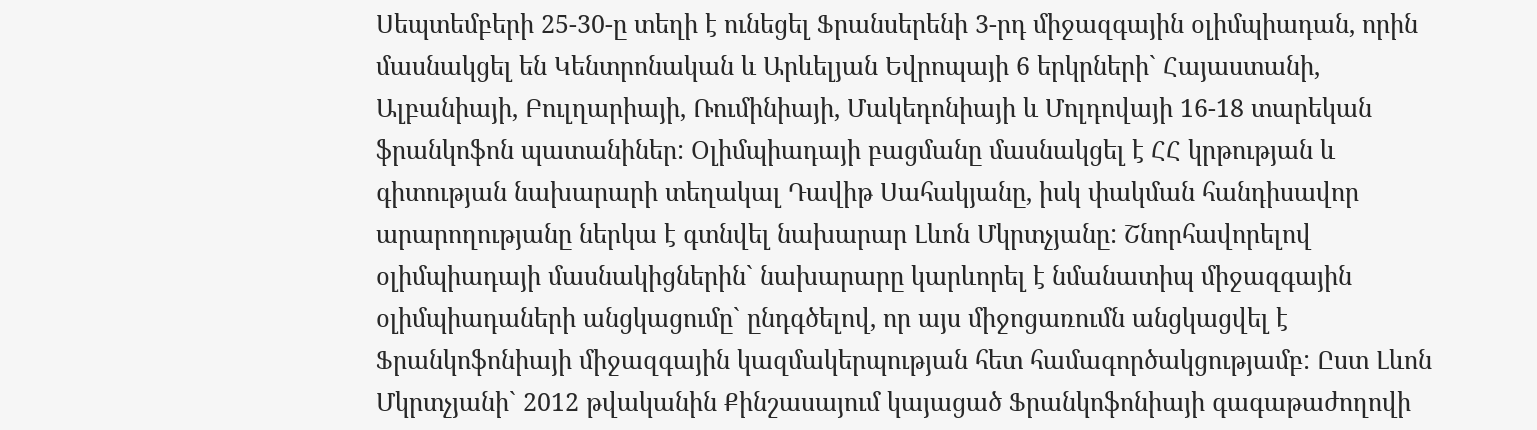Սեպտեմբերի 25-30-ը տեղի է ունեցել Ֆրանսերենի 3-րդ միջազգային օլիմպիադան, որին մասնակցել են Կենտրոնական և Արևելյան Եվրոպայի 6 երկրների` Հայաստանի, Ալբանիայի, Բուլղարիայի, Ռումինիայի, Մակեդոնիայի և Մոլդովայի 16-18 տարեկան ֆրանկոֆոն պատանիներ: Օլիմպիադայի բացմանը մասնակցել է ՀՀ կրթության և գիտության նախարարի տեղակալ Դավիթ Սահակյանը, իսկ փակման հանդիսավոր արարողությանը ներկա է գտնվել նախարար Լևոն Մկրտչյանը: Շնորհավորելով օլիմպիադայի մասնակիցներին` նախարարը կարևորել է նմանատիպ միջազգային օլիմպիադաների անցկացումը` ընդգծելով, որ այս միջոցառումն անցկացվել է Ֆրանկոֆոնիայի միջազգային կազմակերպության հետ համագործակցությամբ: Ըստ Լևոն Մկրտչյանի` 2012 թվականին Քինշասայում կայացած Ֆրանկոֆոնիայի գագաթաժողովի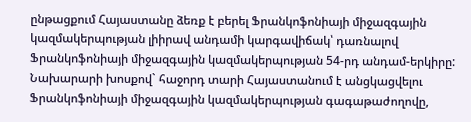ընթացքում Հայաստանը ձեռք է բերել Ֆրանկոֆոնիայի միջազգային կազմակերպության լիիրավ անդամի կարգավիճակ՝ դառնալով Ֆրանկոֆոնիայի միջազգային կազմակերպության 54-րդ անդամ-երկիրը: Նախարարի խոսքով` հաջորդ տարի Հայաստանում է անցկացվելու Ֆրանկոֆոնիայի միջազգային կազմակերպության գագաթաժողովը,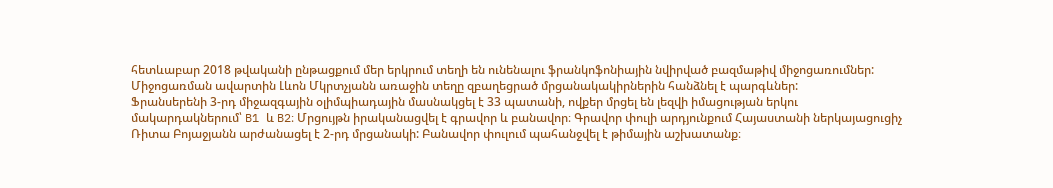հետևաբար 2018 թվականի ընթացքում մեր երկրում տեղի են ունենալու ֆրանկոֆոնիային նվիրված բազմաթիվ միջոցառումներ: Միջոցառման ավարտին Լևոն Մկրտչյանն առաջին տեղը զբաղեցրած մրցանակակիրներին հանձնել է պարգևներ:
Ֆրանսերենի 3-րդ միջազգային օլիմպիադային մասնակցել է 33 պատանի, ովքեր մրցել են լեզվի իմացության երկու մակարդակներում՝ B1 և B2։ Մրցույթն իրականացվել է գրավոր և բանավոր։ Գրավոր փուլի արդյունքում Հայաստանի ներկայացուցիչ Ռիտա Բոյաջյանն արժանացել է 2-րդ մրցանակի: Բանավոր փուլում պահանջվել է թիմային աշխատանք։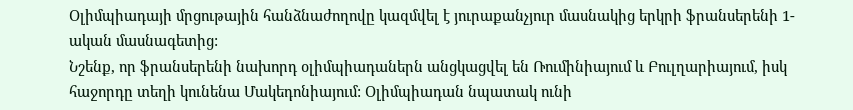Օլիմպիադայի մրցութային հանձնաժողովը կազմվել է յուրաքանչյուր մասնակից երկրի ֆրանսերենի 1-ական մասնագետից:
Նշենք, որ ֆրանսերենի նախորդ օլիմպիադաներն անցկացվել են Ռումինիայում և Բուլղարիայում, իսկ հաջորդը տեղի կունենա Մակեդոնիայում: Օլիմպիադան նպատակ ունի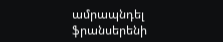ամրապնդել ֆրանսերենի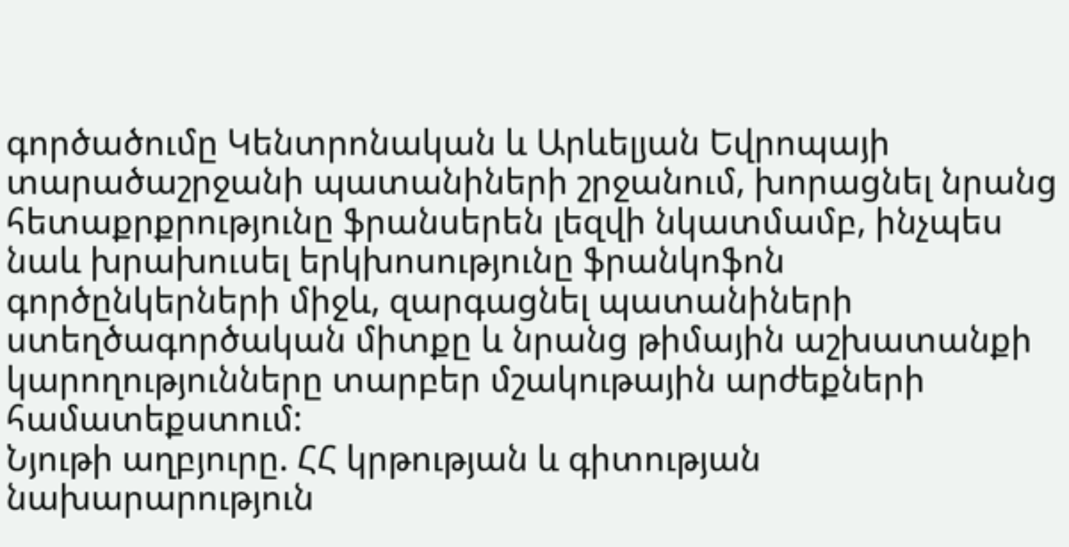գործածումը Կենտրոնական և Արևելյան Եվրոպայի տարածաշրջանի պատանիների շրջանում, խորացնել նրանց հետաքրքրությունը ֆրանսերեն լեզվի նկատմամբ, ինչպես նաև խրախուսել երկխոսությունը ֆրանկոֆոն գործընկերների միջև, զարգացնել պատանիների ստեղծագործական միտքը և նրանց թիմային աշխատանքի կարողությունները տարբեր մշակութային արժեքների համատեքստում:
Նյութի աղբյուրը. ՀՀ կրթության և գիտության նախարարություն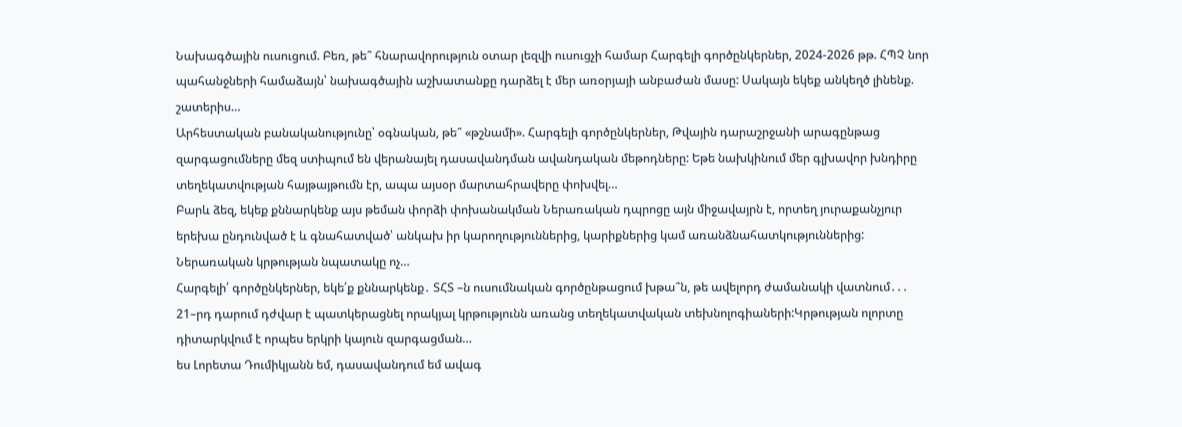Նախագծային ուսուցում. Բեռ, թե՞ հնարավորություն օտար լեզվի ուսուցչի համար Հարգելի գործընկերներ, 2024-2026 թթ. ՀՊՉ նոր պահանջների համաձայն՝ նախագծային աշխատանքը դարձել է մեր առօրյայի անբաժան մասը: Սակայն եկեք անկեղծ լինենք. շատերիս…
Արհեստական բանականությունը՝ օգնական, թե՞ «թշնամի». Հարգելի գործընկերներ, Թվային դարաշրջանի արագընթաց զարգացումները մեզ ստիպում են վերանայել դասավանդման ավանդական մեթոդները: Եթե նախկինում մեր գլխավոր խնդիրը տեղեկատվության հայթայթումն էր, ապա այսօր մարտահրավերը փոխվել…
Բարև ձեզ, եկեք քննարկենք այս թեման փորձի փոխանակման Ներառական դպրոցը այն միջավայրն է, որտեղ յուրաքանչյուր երեխա ընդունված է և գնահատված՝ անկախ իր կարողություններից, կարիքներից կամ առանձնահատկություններից: Ներառական կրթության նպատակը ոչ…
Հարգելի՛ գործընկերներ, եկե՛ք քննարկենք․ ՏՀՏ –ն ուսումնական գործընթացում խթա՞ն, թե ավելորդ ժամանակի վատնում․․․ 21–րդ դարում դժվար է պատկերացնել որակյալ կրթությունն առանց տեղեկատվական տեխնոլոգիաների:Կրթության ոլորտը դիտարկվում է որպես երկրի կայուն զարգացման…
ես Լորետա Դումիկյանն եմ, դասավանդում եմ ավագ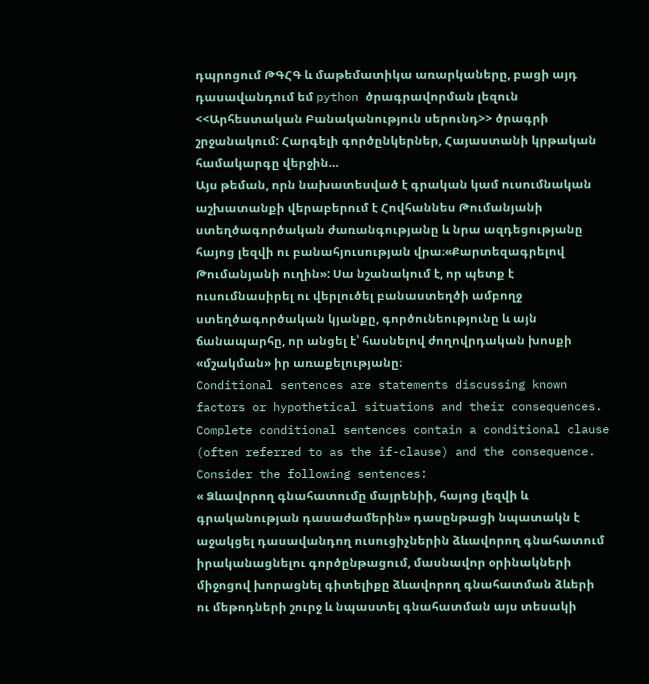դպրոցում ԹԳՀԳ և մաթեմատիկա առարկաները, բացի այդ դասավանդում եմ python ծրագրավորման լեզուն <<Արհեստական Բանականություն սերունդ>> ծրագրի շրջանակում: Հարգելի գործընկերներ, Հայաստանի կրթական համակարգը վերջին…
Այս թեման, որն նախատեսված է գրական կամ ուսումնական աշխատանքի վերաբերում է Հովհաննես Թումանյանի ստեղծագործական ժառանգությանը և նրա ազդեցությանը հայոց լեզվի ու բանահյուսության վրա։«Քարտեզագրելով Թումանյանի ուղին»: Սա նշանակում է, որ պետք է ուսումնասիրել ու վերլուծել բանաստեղծի ամբողջ ստեղծագործական կյանքը, գործունեությունը և այն ճանապարհը, որ անցել է՝ հասնելով ժողովրդական խոսքի «մշակման» իր առաքելությանը։
Conditional sentences are statements discussing known factors or hypothetical situations and their consequences. Complete conditional sentences contain a conditional clause (often referred to as the if-clause) and the consequence. Consider the following sentences:
« Ձևավորող գնահատումը մայրենիի, հայոց լեզվի և գրականության դասաժամերին» դասընթացի նպատակն է աջակցել դասավանդող ուսուցիչներին ձևավորող գնահատում իրականացնելու գործընթացում, մասնավոր օրինակների միջոցով խորացնել գիտելիքը ձևավորող գնահատման ձևերի ու մեթոդների շուրջ և նպաստել գնահատման այս տեսակի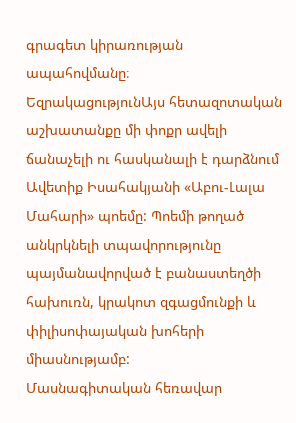գրագետ կիրառության ապահովմանը։
ԵզրակացությունԱյս հետազոտական աշխատանքը մի փոքր ավելի ճանաչելի ու հասկանալի է դարձնում Ավետիք Իսահակյանի «Աբու-Լալա Մահարի» պոեմը: Պոեմի թողած անկրկնելի տպավորությունը պայմանավորված է բանաստեղծի հախուռն, կրակոտ զգացմունքի և փիլիսոփայական խոհերի միասնությամբ:
Մասնագիտական հեռավար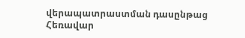վերապատրաստման դասընթաց
Հեռավար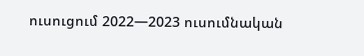ուսուցում 2022—2023 ուսումնական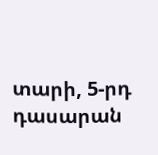տարի, 5-րդ դասարան